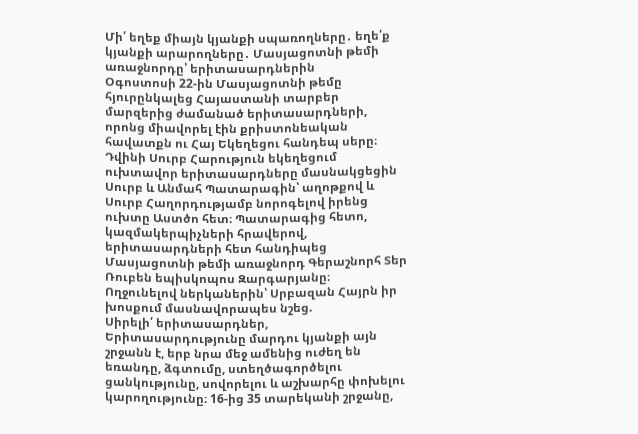Մի՛ եղեք միայն կյանքի սպառողները․ եղե՛ք կյանքի արարողները․ Մասյացոտնի թեմի առաջնորդը՝ երիտասարդներին
Օգոստոսի 22-ին Մասյացոտնի թեմը հյուրընկալեց Հայաստանի տարբեր մարզերից ժամանած երիտասարդների, որոնց միավորել էին քրիստոնեական հավատքն ու Հայ Եկեղեցու հանդեպ սերը։
Դվինի Սուրբ Հարություն եկեղեցում ուխտավոր երիտասարդները մասնակցեցին Սուրբ և Անմահ Պատարագին՝ աղոթքով և Սուրբ Հաղորդությամբ նորոգելով իրենց ուխտը Աստծո հետ։ Պատարագից հետո, կազմակերպիչների հրավերով, երիտասարդների հետ հանդիպեց Մասյացոտնի թեմի առաջնորդ Գերաշնորհ Տեր Ռուբեն եպիսկոպոս Զարգարյանը։
Ողջունելով ներկաներին՝ Սրբազան Հայրն իր խոսքում մասնավորապես նշեց.
Սիրելի՛ երիտասարդներ,
Երիտասարդությունը մարդու կյանքի այն շրջանն է, երբ նրա մեջ ամենից ուժեղ են եռանդը, ձգտումը, ստեղծագործելու ցանկությունը, սովորելու և աշխարհը փոխելու կարողությունը։ 16-ից 35 տարեկանի շրջանը,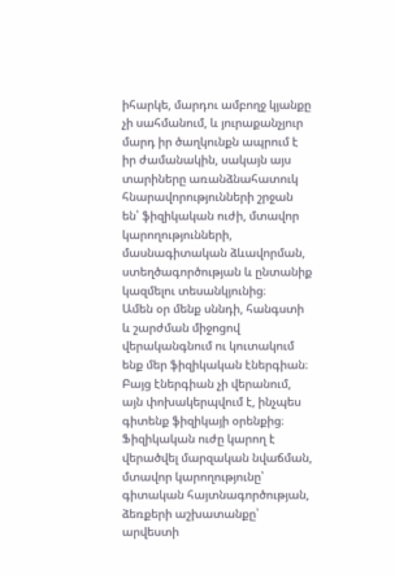իհարկե, մարդու ամբողջ կյանքը չի սահմանում, և յուրաքանչյուր մարդ իր ծաղկունքն ապրում է իր ժամանակին, սակայն այս տարիները առանձնահատուկ հնարավորությունների շրջան են՝ ֆիզիկական ուժի, մտավոր կարողությունների, մասնագիտական ձևավորման, ստեղծագործության և ընտանիք կազմելու տեսանկյունից։
Ամեն օր մենք սննդի, հանգստի և շարժման միջոցով վերականգնում ու կուտակում ենք մեր ֆիզիկական էներգիան։ Բայց էներգիան չի վերանում, այն փոխակերպվում է, ինչպես գիտենք ֆիզիկայի օրենքից։ Ֆիզիկական ուժը կարող է վերածվել մարզական նվաճման, մտավոր կարողությունը՝ գիտական հայտնագործության, ձեռքերի աշխատանքը՝ արվեստի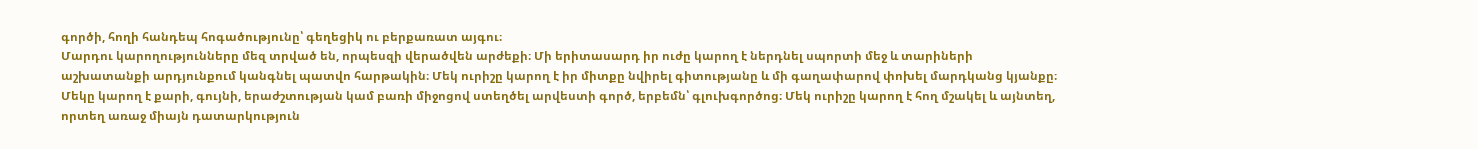գործի, հողի հանդեպ հոգածությունը՝ գեղեցիկ ու բերքառատ այգու։
Մարդու կարողությունները մեզ տրված են, որպեսզի վերածվեն արժեքի։ Մի երիտասարդ իր ուժը կարող է ներդնել սպորտի մեջ և տարիների աշխատանքի արդյունքում կանգնել պատվո հարթակին։ Մեկ ուրիշը կարող է իր միտքը նվիրել գիտությանը և մի գաղափարով փոխել մարդկանց կյանքը։ Մեկը կարող է քարի, գույնի, երաժշտության կամ բառի միջոցով ստեղծել արվեստի գործ, երբեմն՝ գլուխգործոց։ Մեկ ուրիշը կարող է հող մշակել և այնտեղ, որտեղ առաջ միայն դատարկություն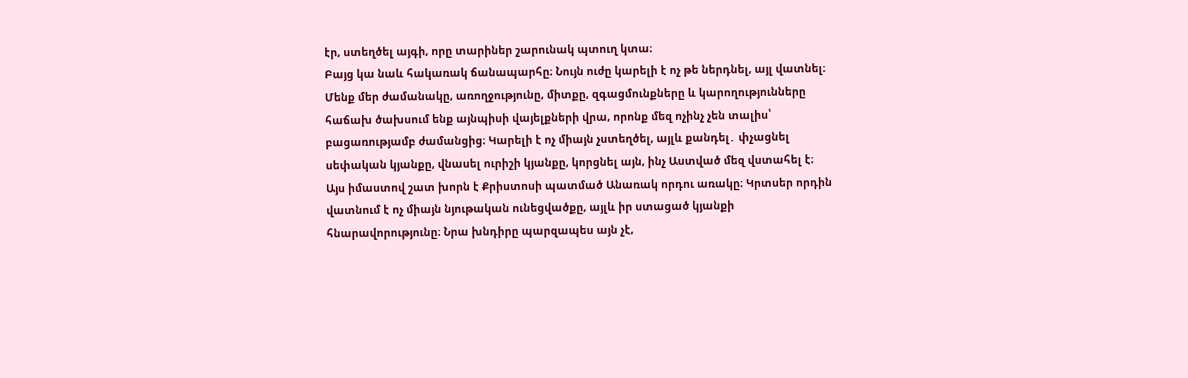էր, ստեղծել այգի, որը տարիներ շարունակ պտուղ կտա։
Բայց կա նաև հակառակ ճանապարհը։ Նույն ուժը կարելի է ոչ թե ներդնել, այլ վատնել։ Մենք մեր ժամանակը, առողջությունը, միտքը, զգացմունքները և կարողությունները հաճախ ծախսում ենք այնպիսի վայելքների վրա, որոնք մեզ ոչինչ չեն տալիս՝ բացառությամբ ժամանցից։ Կարելի է ոչ միայն չստեղծել, այլև քանդել․ փչացնել սեփական կյանքը, վնասել ուրիշի կյանքը, կորցնել այն, ինչ Աստված մեզ վստահել է։
Այս իմաստով շատ խորն է Քրիստոսի պատմած Անառակ որդու առակը։ Կրտսեր որդին վատնում է ոչ միայն նյութական ունեցվածքը, այլև իր ստացած կյանքի հնարավորությունը։ Նրա խնդիրը պարզապես այն չէ,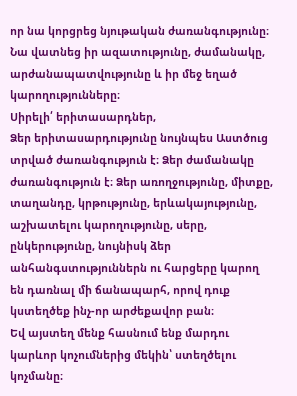որ նա կորցրեց նյութական ժառանգությունը։ Նա վատնեց իր ազատությունը, ժամանակը, արժանապատվությունը և իր մեջ եղած կարողությունները։
Սիրելի՛ երիտասարդներ,
Ձեր երիտասարդությունը նույնպես Աստծուց տրված ժառանգություն է։ Ձեր ժամանակը ժառանգություն է։ Ձեր առողջությունը, միտքը, տաղանդը, կրթությունը, երևակայությունը, աշխատելու կարողությունը, սերը, ընկերությունը, նույնիսկ ձեր անհանգստություններն ու հարցերը կարող են դառնալ մի ճանապարհ, որով դուք կստեղծեք ինչ-որ արժեքավոր բան։
Եվ այստեղ մենք հասնում ենք մարդու կարևոր կոչումներից մեկին՝ ստեղծելու կոչմանը։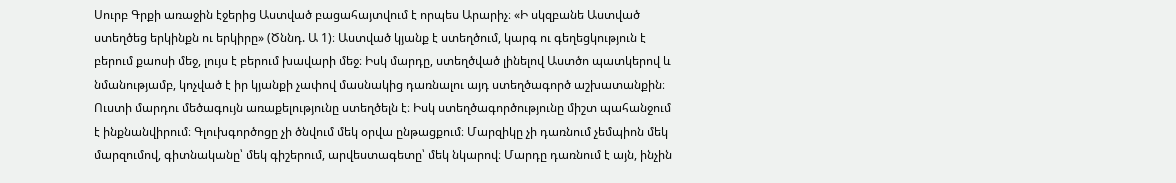Սուրբ Գրքի առաջին էջերից Աստված բացահայտվում է որպես Արարիչ։ «Ի սկզբանե Աստված ստեղծեց երկինքն ու երկիրը» (Ծննդ. Ա 1)։ Աստված կյանք է ստեղծում, կարգ ու գեղեցկություն է բերում քաոսի մեջ, լույս է բերում խավարի մեջ։ Իսկ մարդը, ստեղծված լինելով Աստծո պատկերով և նմանությամբ, կոչված է իր կյանքի չափով մասնակից դառնալու այդ ստեղծագործ աշխատանքին։
Ուստի մարդու մեծագույն առաքելությունը ստեղծելն է։ Իսկ ստեղծագործությունը միշտ պահանջում է ինքնանվիրում։ Գլուխգործոցը չի ծնվում մեկ օրվա ընթացքում։ Մարզիկը չի դառնում չեմպիոն մեկ մարզումով, գիտնականը՝ մեկ գիշերում, արվեստագետը՝ մեկ նկարով։ Մարդը դառնում է այն, ինչին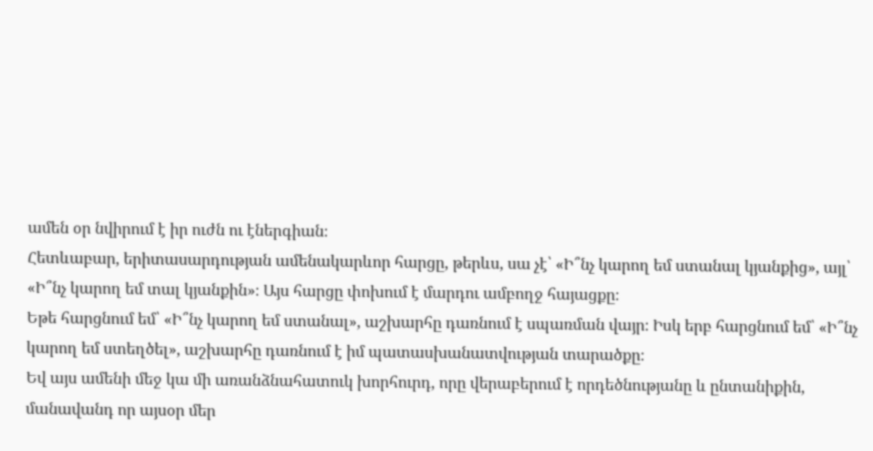ամեն օր նվիրում է իր ուժն ու էներգիան։
Հետևաբար, երիտասարդության ամենակարևոր հարցը, թերևս, սա չէ՝ «Ի՞նչ կարող եմ ստանալ կյանքից», այլ՝ «Ի՞նչ կարող եմ տալ կյանքին»։ Այս հարցը փոխում է մարդու ամբողջ հայացքը։
Եթե հարցնում եմ՝ «Ի՞նչ կարող եմ ստանալ», աշխարհը դառնում է սպառման վայր։ Իսկ երբ հարցնում եմ՝ «Ի՞նչ կարող եմ ստեղծել», աշխարհը դառնում է իմ պատասխանատվության տարածքը։
Եվ այս ամենի մեջ կա մի առանձնահատուկ խորհուրդ, որը վերաբերում է որդեծնությանը և ընտանիքին, մանավանդ որ այսօր մեր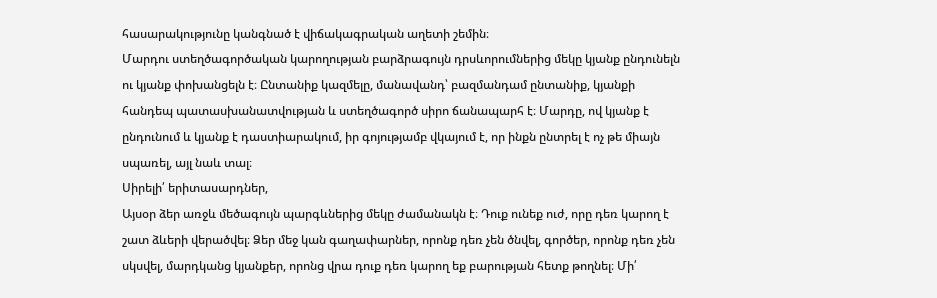հասարակությունը կանգնած է վիճակագրական աղետի շեմին։
Մարդու ստեղծագործական կարողության բարձրագույն դրսևորումներից մեկը կյանք ընդունելն ու կյանք փոխանցելն է։ Ընտանիք կազմելը, մանավանդ՝ բազմանդամ ընտանիք, կյանքի հանդեպ պատասխանատվության և ստեղծագործ սիրո ճանապարհ է։ Մարդը, ով կյանք է ընդունում և կյանք է դաստիարակում, իր գոյությամբ վկայում է, որ ինքն ընտրել է ոչ թե միայն սպառել, այլ նաև տալ։
Սիրելի՛ երիտասարդներ,
Այսօր ձեր առջև մեծագույն պարգևներից մեկը ժամանակն է։ Դուք ունեք ուժ, որը դեռ կարող է շատ ձևերի վերածվել։ Ձեր մեջ կան գաղափարներ, որոնք դեռ չեն ծնվել, գործեր, որոնք դեռ չեն սկսվել, մարդկանց կյանքեր, որոնց վրա դուք դեռ կարող եք բարության հետք թողնել։ Մի՛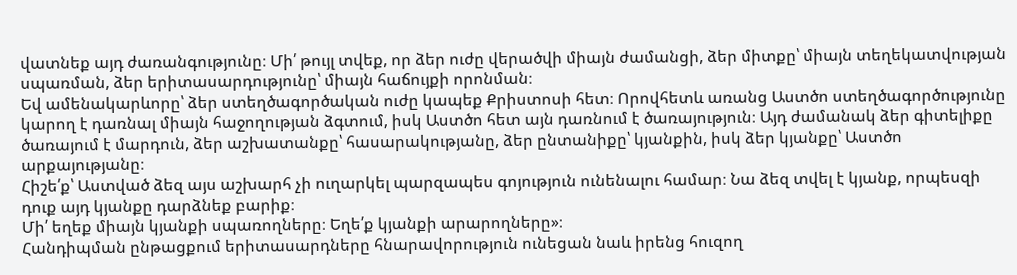վատնեք այդ ժառանգությունը։ Մի՛ թույլ տվեք, որ ձեր ուժը վերածվի միայն ժամանցի, ձեր միտքը՝ միայն տեղեկատվության սպառման, ձեր երիտասարդությունը՝ միայն հաճույքի որոնման։
Եվ ամենակարևորը՝ ձեր ստեղծագործական ուժը կապեք Քրիստոսի հետ։ Որովհետև առանց Աստծո ստեղծագործությունը կարող է դառնալ միայն հաջողության ձգտում, իսկ Աստծո հետ այն դառնում է ծառայություն։ Այդ ժամանակ ձեր գիտելիքը ծառայում է մարդուն, ձեր աշխատանքը՝ հասարակությանը, ձեր ընտանիքը՝ կյանքին, իսկ ձեր կյանքը՝ Աստծո արքայությանը։
Հիշե՛ք՝ Աստված ձեզ այս աշխարհ չի ուղարկել պարզապես գոյություն ունենալու համար։ Նա ձեզ տվել է կյանք, որպեսզի դուք այդ կյանքը դարձնեք բարիք։
Մի՛ եղեք միայն կյանքի սպառողները։ Եղե՛ք կյանքի արարողները»։
Հանդիպման ընթացքում երիտասարդները հնարավորություն ունեցան նաև իրենց հուզող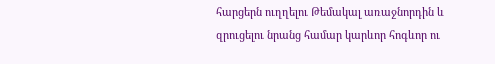հարցերն ուղղելու Թեմակալ առաջնորդին և զրուցելու նրանց համար կարևոր հոգևոր ու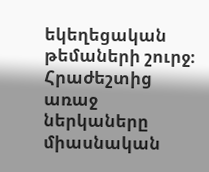եկեղեցական թեմաների շուրջ։
Հրաժեշտից առաջ ներկաները միասնական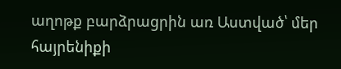աղոթք բարձրացրին առ Աստված՝ մեր հայրենիքի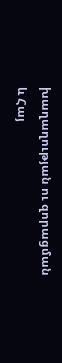խաղաղության ու զորացման և Հայ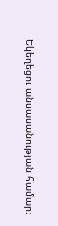Եկեղեցու անսասանության համար։